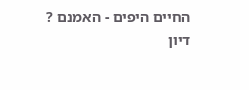החיים היפים - האמנם ?
דיון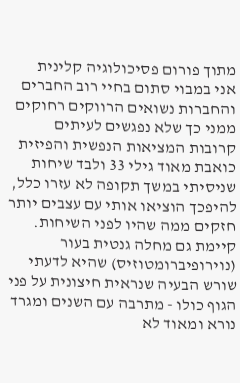מתוך פורום פסיכולוגיה קלינית
אני במבוי סתום בחיי רוב החברים והחברות נשואים הרווקים רחוקים ממני כך שלא נפגשים לעיתים קרובות המציאות הנפשית והפיזית כואבת מאוד גילי 33 ולבד שיחות שניסיתי במשך תקופה לא עזרו כלל, להיפכך הוציאו אותי עם עצבים יותר חזקים ממה שהיו לפני השיחות. קיימת גם מחלה גנטית בעור (נוירופיברומטוזיס) שהיא לדעתי שורש הבעיה שנראית חיצונית על פני הגוף כולו - מתרבה עם השנים ומגרד נורא ומאוד לא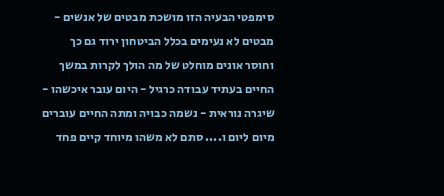סימפטי הבעיה הזו מושכת מבטים של אנשים - מבטים לא נעימים בכלל הביטחון ירוד גם כך וחוסר אונים מוחלט של מה הולך לקרות במשך החיים בעתיד עבודה כרגיל - היום עובר איכשהו - שיגרה נוראית - נשמה כבויה ומתה החיים עוברים מיום ליום ו.... סתם לא משהו מיוחד קיים פחד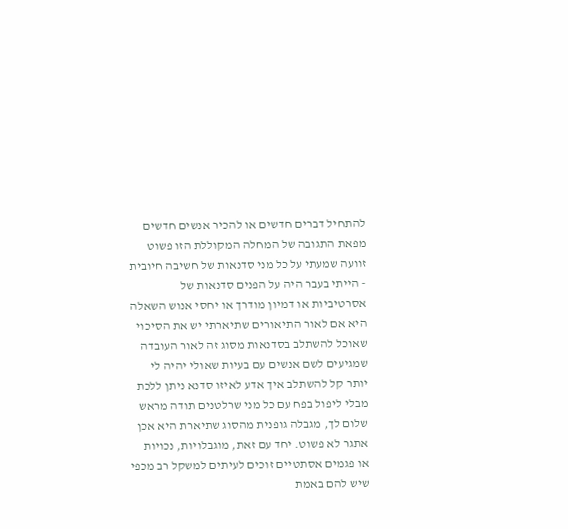להתחיל דברים חדשים או להכיר אנשים חדשים מפאת התגובה של המחלה המקוללת הזו פשוט זוועה שמעתי על כל מני סדנאות של חשיבה חיובית - הייתי בעבר היה על הפנים סדנאות של אסרטיביות או דמיון מודרך או יחסי אנוש השאלה היא אם לאור התיאורים שתיארתי יש את הסיכוי שאוכל להשתלב בסדנאות מסוג זה לאור העובדה שמגיעים לשם אנשים עם בעיות שאולי יהיה לי יותר קל להשתלב איך אדע לאיזו סדנא ניתן ללכת מבלי ליפול בפח עם כל מני שרלטנים תודה מראש
שלום לך, מגבלה גופנית מהסוג שתיארת היא אכן אתגר לא פשוט. יחד עם זאת, מוגבלויות, נכויות או פגמים אסתטיים זוכים לעיתים למשקל רב מכפי שיש להם באמת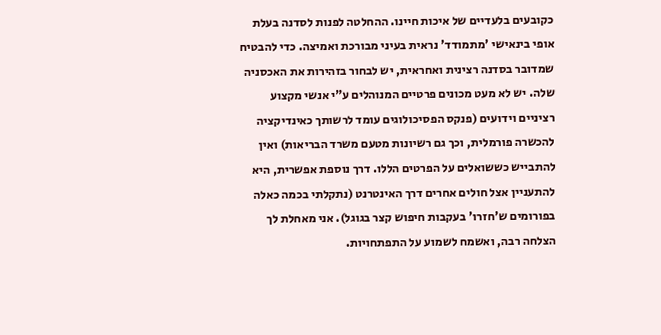כקובעים בלעדיים של איכות חיינו. ההחלטה לפנות לסדנה בעלת אופי בינאישי 'מתמודד' נראית בעיני מבורכת ואמיצה. כדי להבטיח שמדובר בסדנה רצינית ואחראית, יש לבחור בזהירות את האכסניה שלה. יש לא מעט מכונים פרטיים המנוהלים ע"י אנשי מקצוע רציניים וידועים (פנקס הפסיכולוגים עומד לרשותך כאינדיקציה להכשרה פורמלית, וכך גם רשיונות מטעם משרד הבריאות) ואין להתבייש כששואלים על הפרטים הללו. דרך נוספת אפשרית, היא להתעניין אצל חולים אחרים דרך האינטרנט (נתקלתי בכמה כאלה בפורומים ש'חזרו' בעקבות חיפוש קצר בגוגל). אני מאחלת לך הצלחה רבה, ואשמח לשמוע על התפתחויות.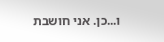ו...כן. אני חושבת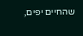שהחיים יפים,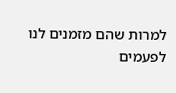למרות שהם מזמנים לנו לפעמים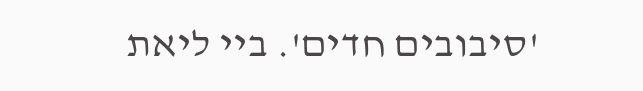'סיבובים חדים'. ביי ליאת